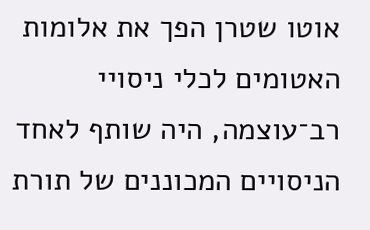אוטו שטרן הפך את אלומות האטומים לכלי ניסויי רב־עוצמה, היה שותף לאחד הניסויים המכוננים של תורת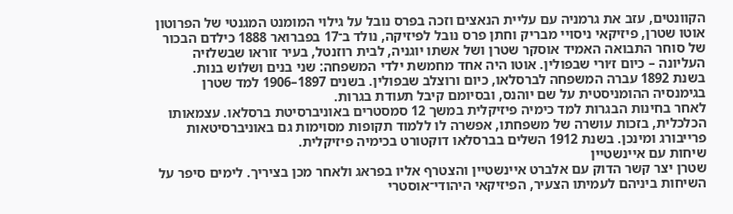הקוונטים, עזב את גרמניה עם עליית הנאצים וזכה בפרס נובל על גילוי המומנט המגנטי של הפרוטון
אוטו שטרן, פיזיקאי ניסויי מבריק וחתן פרס נובל לפיזיקה, נולד ב־17 בפברואר 1888 כילדם הבכור של סוחר התבואה האמיד אוסקר שטרן ושל אשתו יוגניה, לבית רוזנטל, בעיר זוראו שבשלזיה העליונה – כיום ז׳ורי שבפולין. אוטו היה אחד מחמשת ילדי המשפחה: שני בנים ושלוש בנות.
בשנת 1892 עברה המשפחה לברסלאו, כיום ורוצלב שבפולין. בשנים 1897–1906 למד שטרן בגימנסיה ההומניסטית על שם יוהנס, ובסיומם קיבל תעודת בגרות.
לאחר בחינות הבגרות למד כימיה פיזיקלית במשך 12 סמסטרים באוניברסיטת ברסלאו. עצמאותו הכלכלית, בזכות עושרה של משפחתו, אפשרה לו ללמוד תקופות מסוימות גם באוניברסיטאות פרייבורג ומינכן. בשנת 1912 השלים בברסלאו דוקטורט בכימיה פיזיקלית.
שיחות עם איינשטיין
שטרן יצר קשר הדוק עם אלברט איינשטיין והצטרף אליו בפראג ולאחר מכן בציריך. לימים סיפר על השיחות ביניהם לעמיתו הצעיר, הפיזיקאי היהודי־אוסטרי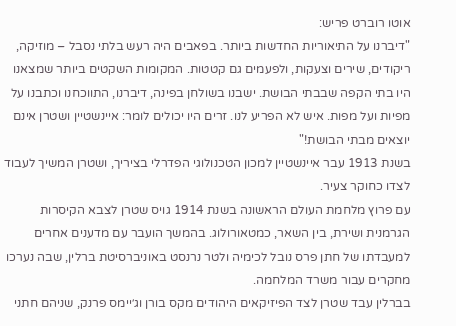אוטו רוברט פריש:
"דיברנו על התיאוריות החדשות ביותר. בפאבים היה רעש בלתי נסבל – מוזיקה, ריקודים, שירים וצעקות, ולפעמים גם קטטות. המקומות השקטים ביותר שמצאנו היו בתי הקפה שבבתי הבושת. ישבנו בשולחן בפינה, דיברנו, התווכחנו וכתבנו על מפיות ועל מפות. איש לא הפריע לנו. זרים היו יכולים לומר: איינשטיין ושטרן אינם יוצאים מבתי הבושת!"
בשנת 1913 עבר איינשטיין למכון הטכנולוגי הפדרלי בציריך, ושטרן המשיך לעבוד לצדו כחוקר צעיר.
עם פרוץ מלחמת העולם הראשונה בשנת 1914 גויס שטרן לצבא הקיסרות הגרמנית ושירת, בין השאר, כמטאורולוג. בהמשך הועבר עם מדענים אחרים למעבדתו של חתן פרס נובל לכימיה ולטר נרנסט באוניברסיטת ברלין, שבה נערכו מחקרים עבור משרד המלחמה.
בברלין עבד שטרן לצד הפיזיקאים היהודים מקס בורן וג׳יימס פרנק, שניהם חתני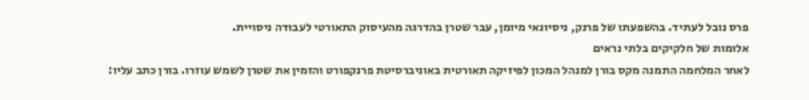פרס נובל לעתיד. בהשפעתו של פרנק, ניסיונאי מיומן, עבר שטרן בהדרגה מהעיסוק התאורטי לעבודה ניסויית.
אלומות של חלקיקים בלתי נראים
לאחר המלחמה התמנה מקס בורן למנהל המכון לפיזיקה תאורטית באוניברסיטת פרנקפורט והזמין את שטרן לשמש עוזרו. בורן כתב עליו: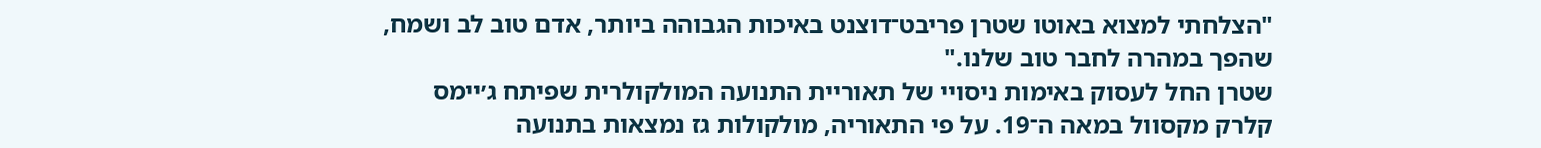"הצלחתי למצוא באוטו שטרן פריבט־דוצנט באיכות הגבוהה ביותר, אדם טוב לב ושמח, שהפך במהרה לחבר טוב שלנו."
שטרן החל לעסוק באימות ניסויי של תאוריית התנועה המולקולרית שפיתח ג׳יימס קלרק מקסוול במאה ה־19. על פי התאוריה, מולקולות גז נמצאות בתנועה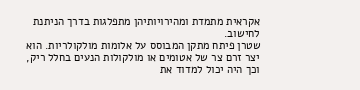אקראית מתמדת ומהירויותיהן מתפלגות בדרך הניתנת לחישוב.
שטרן פיתח מתקן המבוסס על אלומות מולקולריות. הוא יצר זרם צר של אטומים או מולקולות הנעים בחלל ריק, וכך היה יכול למדוד את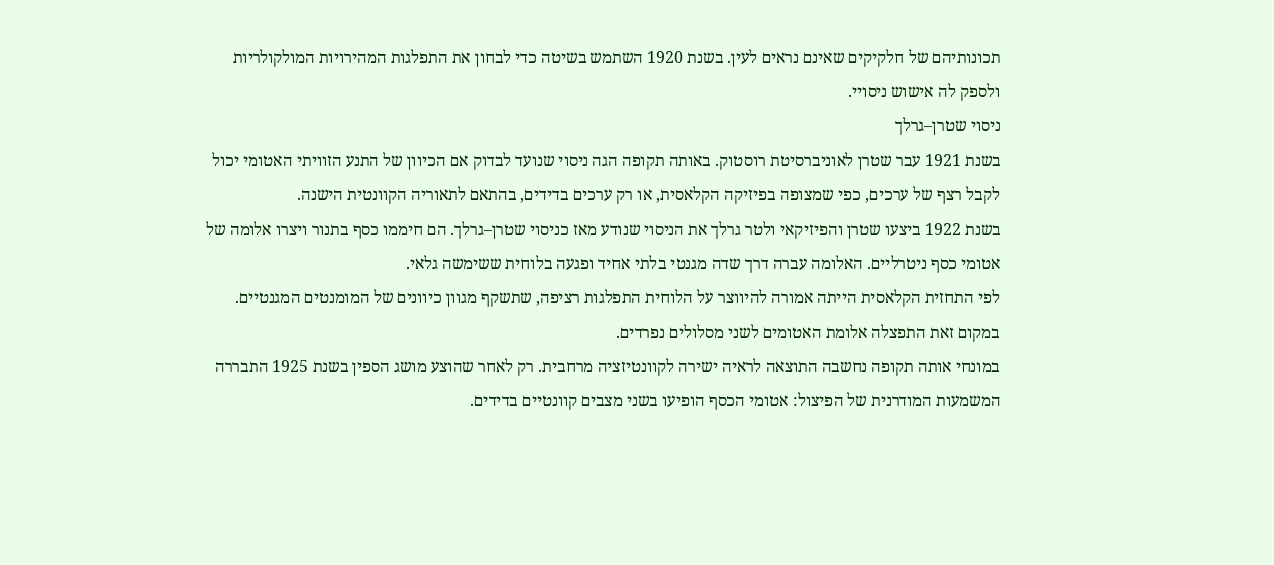תכונותיהם של חלקיקים שאינם נראים לעין. בשנת 1920 השתמש בשיטה כדי לבחון את התפלגות המהירויות המולקולריות ולספק לה אישוש ניסויי.
ניסוי שטרן–גרלך
בשנת 1921 עבר שטרן לאוניברסיטת רוסטוק. באותה תקופה הגה ניסוי שנועד לבדוק אם הכיוון של התנע הזוויתי האטומי יכול לקבל רצף של ערכים, כפי שמצופה בפיזיקה הקלאסית, או רק ערכים בדידים, בהתאם לתאוריה הקוונטית הישנה.
בשנת 1922 ביצעו שטרן והפיזיקאי ולטר גרלך את הניסוי שנודע מאז כניסוי שטרן–גרלך. הם חיממו כסף בתנור ויצרו אלומה של אטומי כסף ניטרליים. האלומה עברה דרך שדה מגנטי בלתי אחיד ופגעה בלוחית ששימשה גלאי.
לפי התחזית הקלאסית הייתה אמורה להיווצר על הלוחית התפלגות רציפה, שתשקף מגוון כיוונים של המומנטים המגנטיים. במקום זאת התפצלה אלומת האטומים לשני מסלולים נפרדים.
במונחי אותה תקופה נחשבה התוצאה לראיה ישירה לקוונטיזציה מרחבית. רק לאחר שהוצע מושג הספין בשנת 1925 התבררה המשמעות המודרנית של הפיצול: אטומי הכסף הופיעו בשני מצבים קוונטיים בדידים.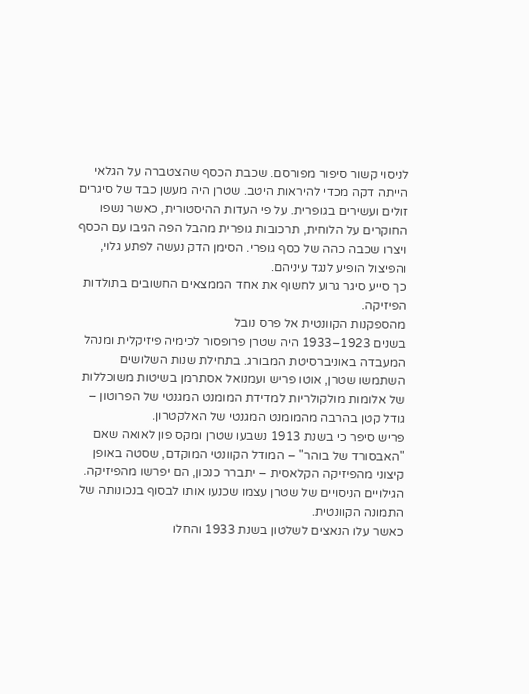לניסוי קשור סיפור מפורסם. שכבת הכסף שהצטברה על הגלאי הייתה דקה מכדי להיראות היטב. שטרן היה מעשן כבד של סיגרים זולים ועשירים בגופרית. על פי העדות ההיסטורית, כאשר נשפו החוקרים על הלוחית, תרכובות גופרית מהבל הפה הגיבו עם הכסף ויצרו שכבה כהה של כסף גופרי. הסימן הדק נעשה לפתע גלוי, והפיצול הופיע לנגד עיניהם.
כך סייע סיגר גרוע לחשוף את אחד הממצאים החשובים בתולדות הפיזיקה.
מהספקנות הקוונטית אל פרס נובל
בשנים 1923–1933 היה שטרן פרופסור לכימיה פיזיקלית ומנהל המעבדה באוניברסיטת המבורג. בתחילת שנות השלושים השתמשו שטרן, אוטו פריש ועמנואל אסתרמן בשיטות משוכללות של אלומות מולקולריות למדידת המומנט המגנטי של הפרוטון – גודל קטן בהרבה מהמומנט המגנטי של האלקטרון.
פריש סיפר כי בשנת 1913 נשבעו שטרן ומקס פון לאואה שאם "האבסורד של בוהר" – המודל הקוונטי המוקדם, שסטה באופן קיצוני מהפיזיקה הקלאסית – יתברר כנכון, הם יפרשו מהפיזיקה. הגילויים הניסויים של שטרן עצמו שכנעו אותו לבסוף בנכונותה של התמונה הקוונטית.
כאשר עלו הנאצים לשלטון בשנת 1933 והחלו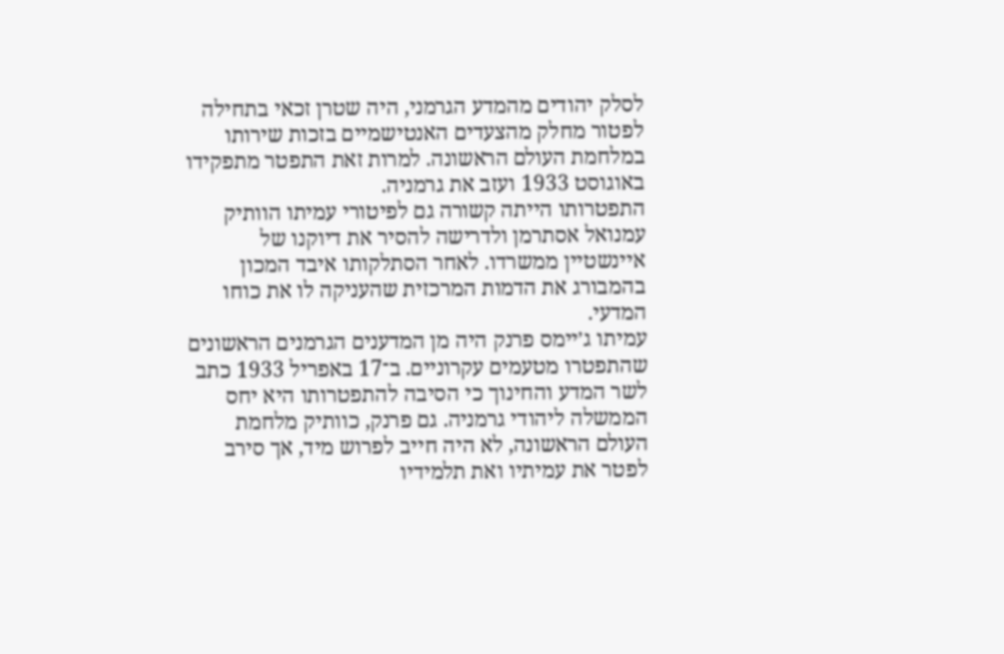לסלק יהודים מהמדע הגרמני, היה שטרן זכאי בתחילה לפטור מחלק מהצעדים האנטישמיים בזכות שירותו במלחמת העולם הראשונה. למרות זאת התפטר מתפקידו באוגוסט 1933 ועזב את גרמניה.
התפטרותו הייתה קשורה גם לפיטורי עמיתו הוותיק עמנואל אסתרמן ולדרישה להסיר את דיוקנו של איינשטיין ממשרדו. לאחר הסתלקותו איבד המכון בהמבורג את הדמות המרכזית שהעניקה לו את כוחו המדעי.
עמיתו ג׳יימס פרנק היה מן המדענים הגרמנים הראשונים שהתפטרו מטעמים עקרוניים. ב־17 באפריל 1933 כתב לשר המדע והחינוך כי הסיבה להתפטרותו היא יחס הממשלה ליהודי גרמניה. גם פרנק, כוותיק מלחמת העולם הראשונה, לא היה חייב לפרוש מיד, אך סירב לפטר את עמיתיו ואת תלמידיו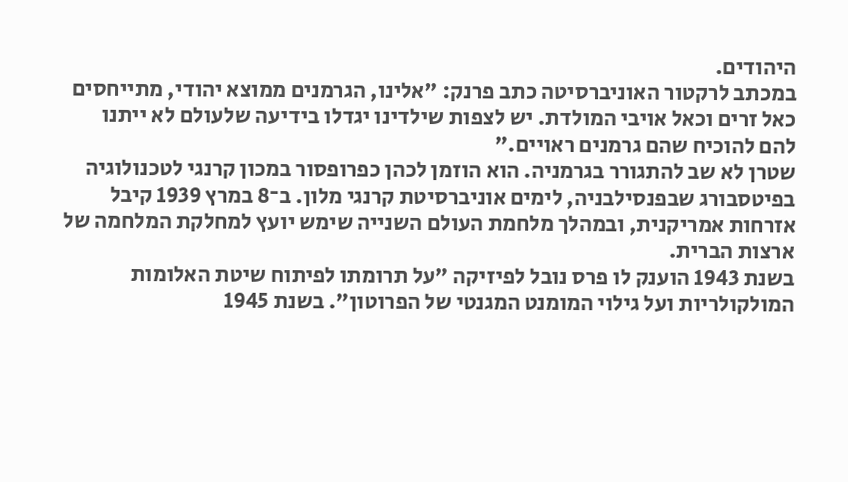היהודים.
במכתב לרקטור האוניברסיטה כתב פרנק: "אלינו, הגרמנים ממוצא יהודי, מתייחסים כאל זרים וכאל אויבי המולדת. יש לצפות שילדינו יגדלו בידיעה שלעולם לא ייתנו להם להוכיח שהם גרמנים ראויים."
שטרן לא שב להתגורר בגרמניה. הוא הוזמן לכהן כפרופסור במכון קרנגי לטכנולוגיה בפיטסבורג שבפנסילבניה, לימים אוניברסיטת קרנגי מלון. ב־8 במרץ 1939 קיבל אזרחות אמריקנית, ובמהלך מלחמת העולם השנייה שימש יועץ למחלקת המלחמה של ארצות הברית.
בשנת 1943 הוענק לו פרס נובל לפיזיקה "על תרומתו לפיתוח שיטת האלומות המולקולריות ועל גילוי המומנט המגנטי של הפרוטון". בשנת 1945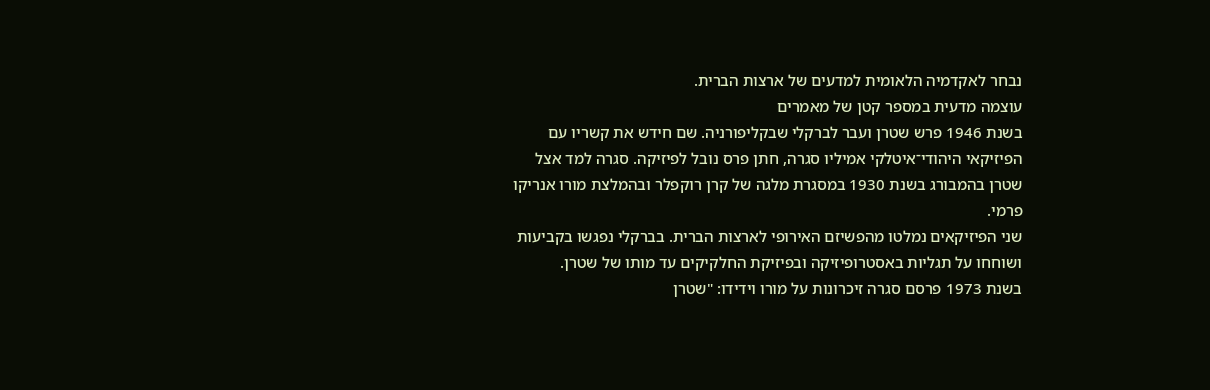נבחר לאקדמיה הלאומית למדעים של ארצות הברית.
עוצמה מדעית במספר קטן של מאמרים
בשנת 1946 פרש שטרן ועבר לברקלי שבקליפורניה. שם חידש את קשריו עם הפיזיקאי היהודי־איטלקי אמיליו סגרה, חתן פרס נובל לפיזיקה. סגרה למד אצל שטרן בהמבורג בשנת 1930 במסגרת מלגה של קרן רוקפלר ובהמלצת מורו אנריקו פרמי.
שני הפיזיקאים נמלטו מהפשיזם האירופי לארצות הברית. בברקלי נפגשו בקביעות ושוחחו על תגליות באסטרופיזיקה ובפיזיקת החלקיקים עד מותו של שטרן.
בשנת 1973 פרסם סגרה זיכרונות על מורו וידידו: "שטרן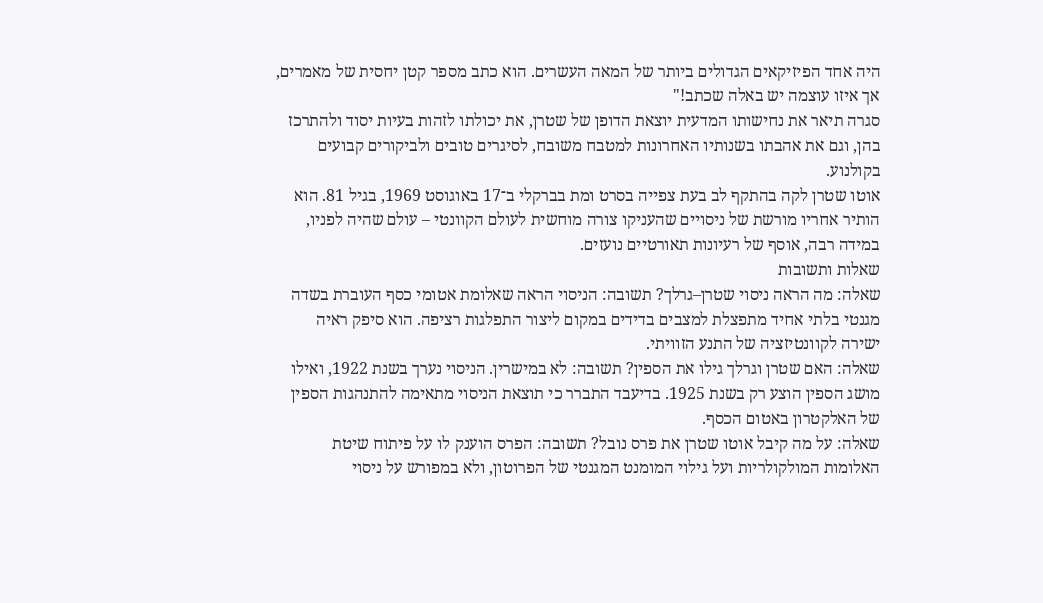היה אחד הפיזיקאים הגדולים ביותר של המאה העשרים. הוא כתב מספר קטן יחסית של מאמרים, אך איזו עוצמה יש באלה שכתב!"
סגרה תיאר את נחישותו המדעית יוצאת הדופן של שטרן, את יכולתו לזהות בעיות יסוד ולהתרכז בהן, וגם את אהבתו בשנותיו האחרונות למטבח משובח, לסיגרים טובים ולביקורים קבועים בקולנוע.
אוטו שטרן לקה בהתקף לב בעת צפייה בסרט ומת בברקלי ב־17 באוגוסט 1969, בגיל 81. הוא הותיר אחריו מורשת של ניסויים שהעניקו צורה מוחשית לעולם הקוונטי – עולם שהיה לפניו, במידה רבה, אוסף של רעיונות תאורטיים נועזים.
שאלות ותשובות
שאלה: מה הראה ניסוי שטרן–גרלך? תשובה: הניסוי הראה שאלומת אטומי כסף העוברת בשדה מגנטי בלתי אחיד מתפצלת למצבים בדידים במקום ליצור התפלגות רציפה. הוא סיפק ראיה ישירה לקוונטיזציה של התנע הזוויתי.
שאלה: האם שטרן וגרלך גילו את הספין? תשובה: לא במישרין. הניסוי נערך בשנת 1922, ואילו מושג הספין הוצע רק בשנת 1925. בדיעבד התברר כי תוצאת הניסוי מתאימה להתנהגות הספין של האלקטרון באטום הכסף.
שאלה: על מה קיבל אוטו שטרן את פרס נובל? תשובה: הפרס הוענק לו על פיתוח שיטת האלומות המולקולריות ועל גילוי המומנט המגנטי של הפרוטון, ולא במפורש על ניסוי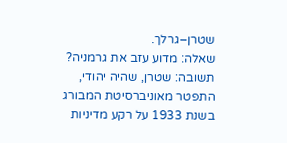שטרן–גרלך.
שאלה: מדוע עזב את גרמניה? תשובה: שטרן, שהיה יהודי, התפטר מאוניברסיטת המבורג בשנת 1933 על רקע מדיניות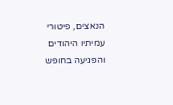הנאצים, פיטורי עמיתיו היהודים והפגיעה בחופש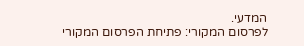המדעי.
לפרסום המקורי: פתיחת הפרסום המקורי